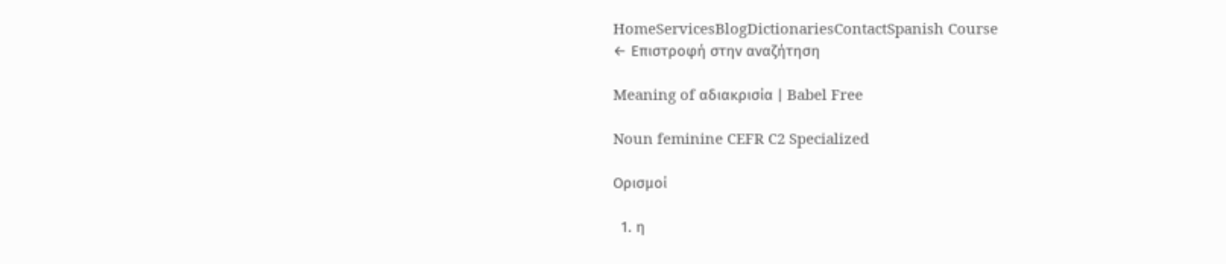HomeServicesBlogDictionariesContactSpanish Course
← Επιστροφή στην αναζήτηση

Meaning of αδιακρισία | Babel Free

Noun feminine CEFR C2 Specialized

Ορισμοί

  1. η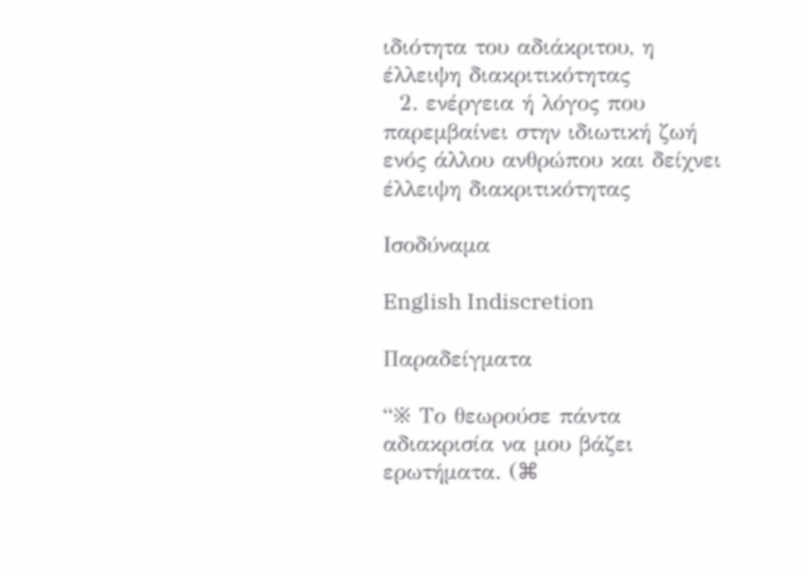ιδιότητα του αδιάκριτου, η έλλειψη διακριτικότητας
  2. ενέργεια ή λόγος που παρεμβαίνει στην ιδιωτική ζωή ενός άλλου ανθρώπου και δείχνει έλλειψη διακριτικότητας

Ισοδύναμα

English Indiscretion

Παραδείγματα

“※ Το θεωρούσε πάντα αδιακρισία να μου βάζει ερωτήματα. (⌘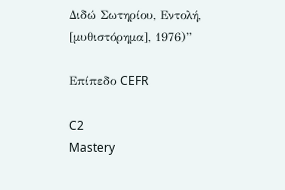Διδώ Σωτηρίου, Εντολή, [μυθιστόρημα], 1976)”

Επίπεδο CEFR

C2
Mastery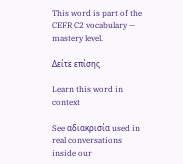This word is part of the CEFR C2 vocabulary — mastery level.

Δείτε επίσης

Learn this word in context

See αδιακρισία used in real conversations inside our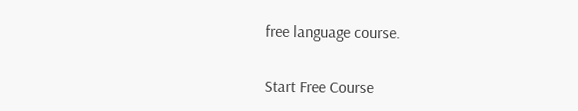free language course.

Start Free Course